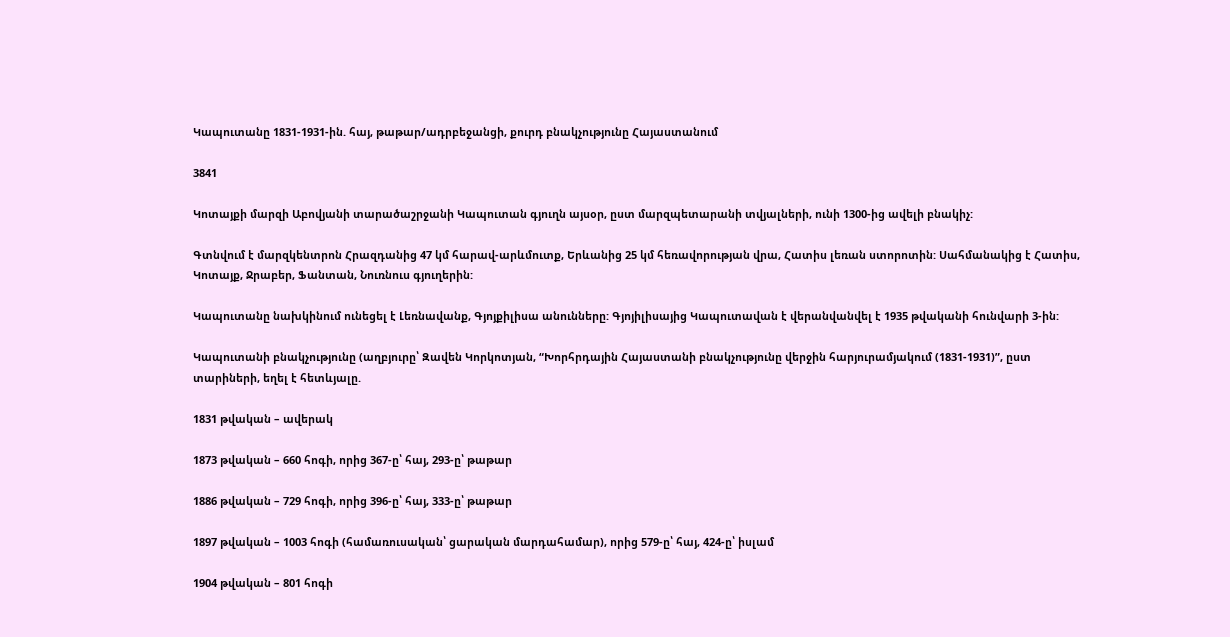Կապուտանը 1831-1931-ին. հայ, թաթար/ադրբեջանցի, քուրդ բնակչությունը Հայաստանում

3841

Կոտայքի մարզի Աբովյանի տարածաշրջանի Կապուտան գյուղն այսօր, ըստ մարզպետարանի տվյալների, ունի 1300-ից ավելի բնակիչ:

Գտնվում է մարզկենտրոն Հրազդանից 47 կմ հարավ-արևմուտք, Երևանից 25 կմ հեռավորության վրա, Հատիս լեռան ստորոտին: Սահմանակից է Հատիս, Կոտայք, Ջրաբեր, Ֆանտան, Նուռնուս գյուղերին:

Կապուտանը նախկինում ունեցել է Լեռնավանք, Գյոյքիլիսա անունները: Գյոյիլիսայից Կապուտավան է վերանվանվել է 1935 թվականի հունվարի 3-ին:

Կապուտանի բնակչությունը (աղբյուրը՝ Զավեն Կորկոտյան, “Խորհրդային Հայաստանի բնակչությունը վերջին հարյուրամյակում (1831-1931)”, ըստ տարիների, եղել է հետևյալը.

1831 թվական – ավերակ

1873 թվական – 660 հոգի, որից 367-ը՝ հայ, 293-ը՝ թաթար

1886 թվական – 729 հոգի, որից 396-ը՝ հայ, 333-ը՝ թաթար

1897 թվական – 1003 հոգի (համառուսական՝ ցարական մարդահամար), որից 579-ը՝ հայ, 424-ը՝ իսլամ

1904 թվական – 801 հոգի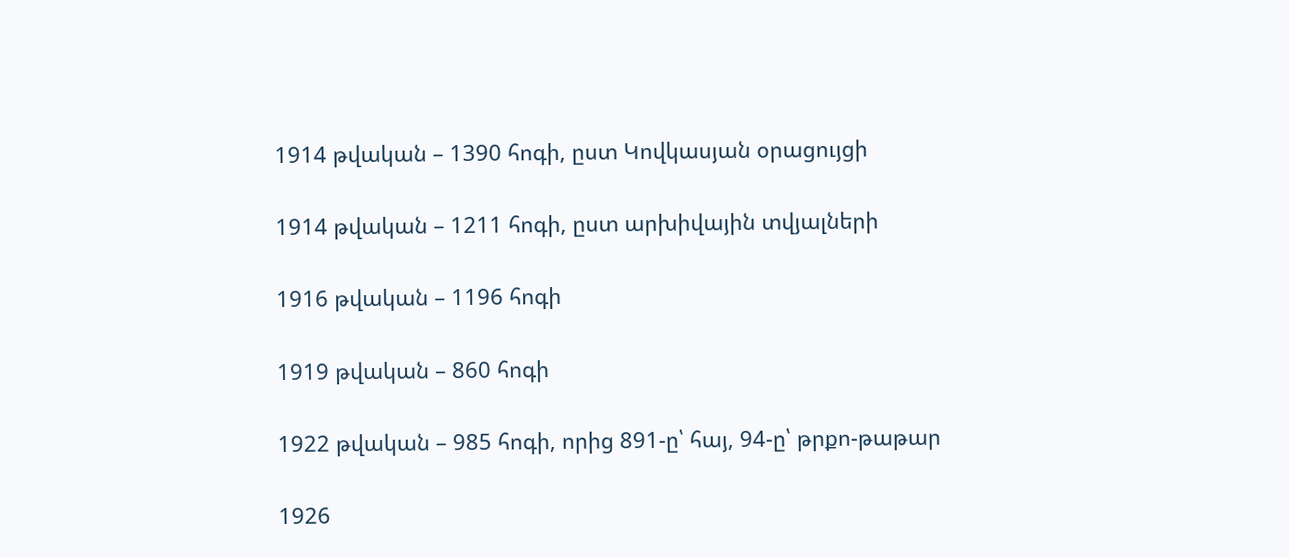1914 թվական – 1390 հոգի, ըստ Կովկասյան օրացույցի

1914 թվական – 1211 հոգի, ըստ արխիվային տվյալների

1916 թվական – 1196 հոգի

1919 թվական – 860 հոգի

1922 թվական – 985 հոգի, որից 891-ը՝ հայ, 94-ը՝ թրքո-թաթար

1926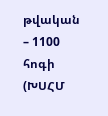թվական – 1100 հոգի (ԽՍՀՄ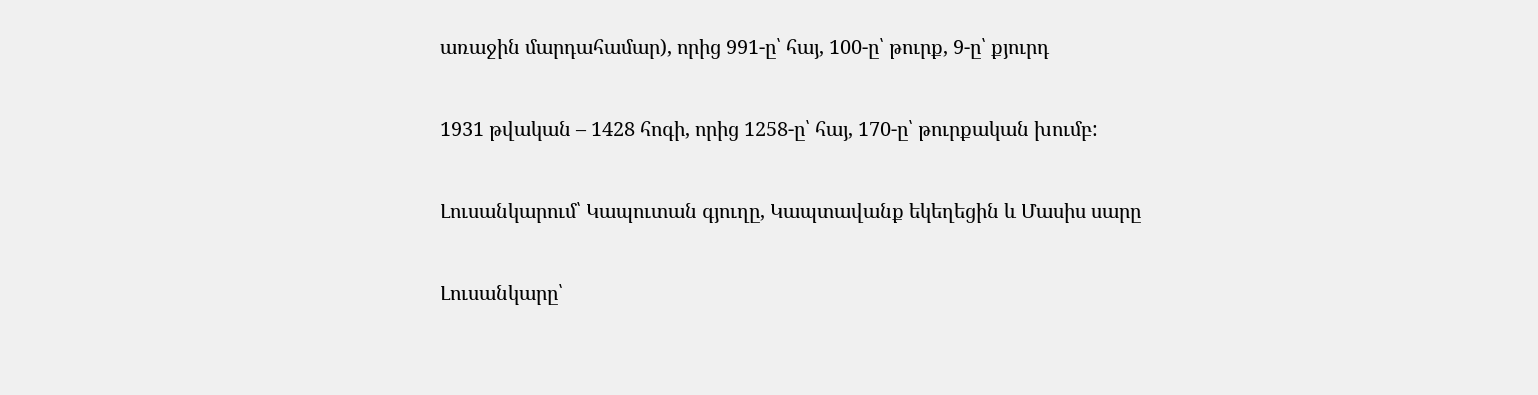առաջին մարդահամար), որից 991-ը՝ հայ, 100-ը՝ թուրք, 9-ը՝ քյուրդ

1931 թվական – 1428 հոգի, որից 1258-ը՝ հայ, 170-ը՝ թուրքական խումբ:

Լուսանկարում՝ Կապուտան գյուղը, Կապտավանք եկեղեցին և Մասիս սարը

Լուսանկարը՝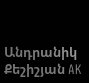Անդրանիկ Քեշիշյան AK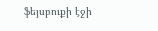ֆեյսբուքի էջի